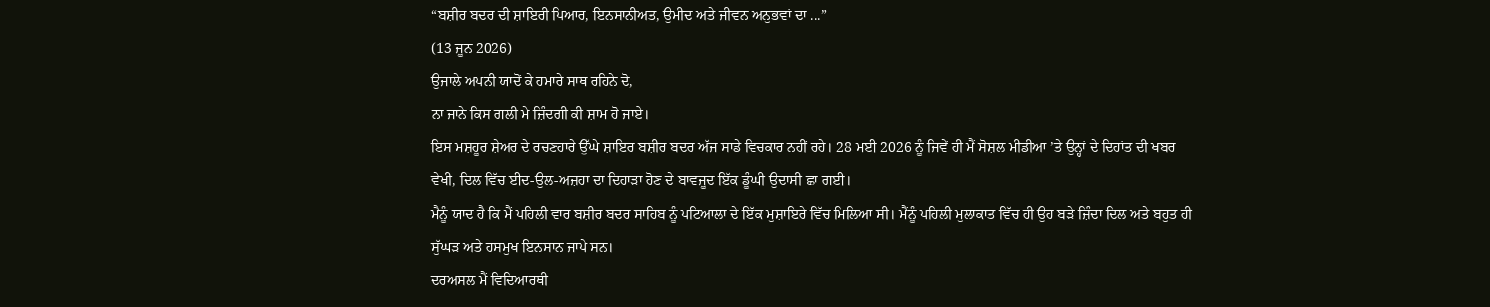“ਬਸ਼ੀਰ ਬਦਰ ਦੀ ਸ਼ਾਇਰੀ ਪਿਆਰ, ਇਨਸਾਨੀਅਤ, ਉਮੀਦ ਅਤੇ ਜੀਵਨ ਅਨੁਭਵਾਂ ਦਾ ...”
(13 ਜੂਨ 2026)
ਉਜਾਲੇ ਅਪਨੀ ਯਾਦੋਂ ਕੇ ਹਮਾਰੇ ਸਾਥ ਰਹਿਨੇ ਦੋ,
ਨਾ ਜਾਨੇ ਕਿਸ ਗਲੀ ਮੇ ਜ਼ਿੰਦਗੀ ਕੀ ਸ਼ਾਮ ਹੋ ਜਾਏ।
ਇਸ ਮਸ਼ਹੂਰ ਸ਼ੇਅਰ ਦੇ ਰਚਣਹਾਰੇ ਉੱਘੇ ਸ਼ਾਇਰ ਬਸ਼ੀਰ ਬਦਰ ਅੱਜ ਸਾਡੇ ਵਿਚਕਾਰ ਨਹੀਂ ਰਹੇ। 28 ਮਈ 2026 ਨੂੰ ਜਿਵੇਂ ਹੀ ਮੈਂ ਸੋਸ਼ਲ ਮੀਡੀਆ ’ਤੇ ਉਨ੍ਹਾਂ ਦੇ ਦਿਹਾਂਤ ਦੀ ਖਬਰ ਵੇਖੀ, ਦਿਲ ਵਿੱਚ ਈਦ-ਉਲ-ਅਜ਼ਹਾ ਦਾ ਦਿਹਾੜਾ ਹੋਣ ਦੇ ਬਾਵਜੂਦ ਇੱਕ ਡੂੰਘੀ ਉਦਾਸੀ ਛਾ ਗਈ।
ਮੈਨੂੰ ਯਾਦ ਹੈ ਕਿ ਮੈਂ ਪਹਿਲੀ ਵਾਰ ਬਸ਼ੀਰ ਬਦਰ ਸਾਹਿਬ ਨੂੰ ਪਟਿਆਲਾ ਦੇ ਇੱਕ ਮੁਸ਼ਾਇਰੇ ਵਿੱਚ ਮਿਲਿਆ ਸੀ। ਮੈਂਨੂੰ ਪਹਿਲੀ ਮੁਲਾਕਾਤ ਵਿੱਚ ਹੀ ਉਹ ਬੜੇ ਜ਼ਿੰਦਾ ਦਿਲ ਅਤੇ ਬਹੁਤ ਹੀ ਸੁੱਘੜ ਅਤੇ ਹਸਮੁਖ ਇਨਸਾਨ ਜਾਪੇ ਸਨ।
ਦਰਅਸਲ ਮੈਂ ਵਿਦਿਆਰਥੀ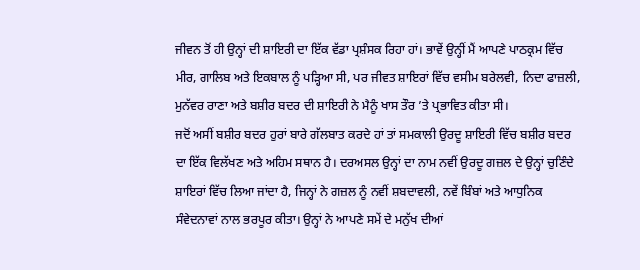ਜੀਵਨ ਤੋਂ ਹੀ ਉਨ੍ਹਾਂ ਦੀ ਸ਼ਾਇਰੀ ਦਾ ਇੱਕ ਵੱਡਾ ਪ੍ਰਸ਼ੰਸਕ ਰਿਹਾ ਹਾਂ। ਭਾਵੇਂ ਉਨ੍ਹੀਂ ਮੈਂ ਆਪਣੇ ਪਾਠਕ੍ਰਮ ਵਿੱਚ ਮੀਰ, ਗਾਲਿਬ ਅਤੇ ਇਕਬਾਲ ਨੂੰ ਪੜ੍ਹਿਆ ਸੀ, ਪਰ ਜੀਵਤ ਸ਼ਾਇਰਾਂ ਵਿੱਚ ਵਸੀਮ ਬਰੇਲਵੀ, ਨਿਦਾ ਫਾਜ਼ਲੀ, ਮੁਨੱਵਰ ਰਾਣਾ ਅਤੇ ਬਸ਼ੀਰ ਬਦਰ ਦੀ ਸ਼ਾਇਰੀ ਨੇ ਮੈਨੂੰ ਖਾਸ ਤੌਰ ’ਤੇ ਪ੍ਰਭਾਵਿਤ ਕੀਤਾ ਸੀ।
ਜਦੋਂ ਅਸੀਂ ਬਸ਼ੀਰ ਬਦਰ ਹੁਰਾਂ ਬਾਰੇ ਗੱਲਬਾਤ ਕਰਦੇ ਹਾਂ ਤਾਂ ਸਮਕਾਲੀ ਉਰਦੂ ਸ਼ਾਇਰੀ ਵਿੱਚ ਬਸ਼ੀਰ ਬਦਰ ਦਾ ਇੱਕ ਵਿਲੱਖਣ ਅਤੇ ਅਹਿਮ ਸਥਾਨ ਹੈ। ਦਰਅਸਲ ਉਨ੍ਹਾਂ ਦਾ ਨਾਮ ਨਵੀਂ ਉਰਦੂ ਗਜ਼ਲ ਦੇ ਉਨ੍ਹਾਂ ਚੁਣਿੰਦੇ ਸ਼ਾਇਰਾਂ ਵਿੱਚ ਲਿਆ ਜਾਂਦਾ ਹੈ, ਜਿਨ੍ਹਾਂ ਨੇ ਗਜ਼ਲ ਨੂੰ ਨਵੀਂ ਸ਼ਬਦਾਵਲੀ, ਨਵੇਂ ਬਿੰਬਾਂ ਅਤੇ ਆਧੁਨਿਕ ਸੰਵੇਦਨਾਵਾਂ ਨਾਲ ਭਰਪੂਰ ਕੀਤਾ। ਉਨ੍ਹਾਂ ਨੇ ਆਪਣੇ ਸਮੇਂ ਦੇ ਮਨੁੱਖ ਦੀਆਂ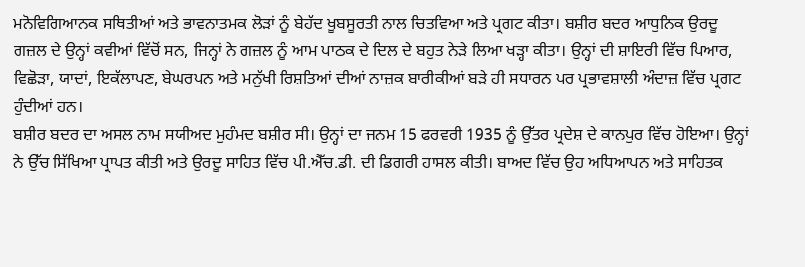ਮਨੋਵਿਗਿਆਨਕ ਸਥਿਤੀਆਂ ਅਤੇ ਭਾਵਨਾਤਮਕ ਲੋੜਾਂ ਨੂੰ ਬੇਹੱਦ ਖੂਬਸੂਰਤੀ ਨਾਲ ਚਿਤਵਿਆ ਅਤੇ ਪ੍ਰਗਟ ਕੀਤਾ। ਬਸ਼ੀਰ ਬਦਰ ਆਧੁਨਿਕ ਉਰਦੂ ਗਜ਼ਲ ਦੇ ਉਨ੍ਹਾਂ ਕਵੀਆਂ ਵਿੱਚੋਂ ਸਨ, ਜਿਨ੍ਹਾਂ ਨੇ ਗਜ਼ਲ ਨੂੰ ਆਮ ਪਾਠਕ ਦੇ ਦਿਲ ਦੇ ਬਹੁਤ ਨੇੜੇ ਲਿਆ ਖੜ੍ਹਾ ਕੀਤਾ। ਉਨ੍ਹਾਂ ਦੀ ਸ਼ਾਇਰੀ ਵਿੱਚ ਪਿਆਰ, ਵਿਛੋੜਾ, ਯਾਦਾਂ, ਇਕੱਲਾਪਣ, ਬੇਘਰਪਨ ਅਤੇ ਮਨੁੱਖੀ ਰਿਸ਼ਤਿਆਂ ਦੀਆਂ ਨਾਜ਼ਕ ਬਾਰੀਕੀਆਂ ਬੜੇ ਹੀ ਸਧਾਰਨ ਪਰ ਪ੍ਰਭਾਵਸ਼ਾਲੀ ਅੰਦਾਜ਼ ਵਿੱਚ ਪ੍ਰਗਟ ਹੁੰਦੀਆਂ ਹਨ।
ਬਸ਼ੀਰ ਬਦਰ ਦਾ ਅਸਲ ਨਾਮ ਸਯੀਅਦ ਮੁਹੰਮਦ ਬਸ਼ੀਰ ਸੀ। ਉਨ੍ਹਾਂ ਦਾ ਜਨਮ 15 ਫਰਵਰੀ 1935 ਨੂੰ ਉੱਤਰ ਪ੍ਰਦੇਸ਼ ਦੇ ਕਾਨਪੁਰ ਵਿੱਚ ਹੋਇਆ। ਉਨ੍ਹਾਂ ਨੇ ਉੱਚ ਸਿੱਖਿਆ ਪ੍ਰਾਪਤ ਕੀਤੀ ਅਤੇ ਉਰਦੂ ਸਾਹਿਤ ਵਿੱਚ ਪੀ.ਐੱਚ.ਡੀ. ਦੀ ਡਿਗਰੀ ਹਾਸਲ ਕੀਤੀ। ਬਾਅਦ ਵਿੱਚ ਉਹ ਅਧਿਆਪਨ ਅਤੇ ਸਾਹਿਤਕ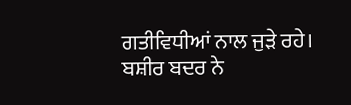ਗਤੀਵਿਧੀਆਂ ਨਾਲ ਜੁੜੇ ਰਹੇ।
ਬਸ਼ੀਰ ਬਦਰ ਨੇ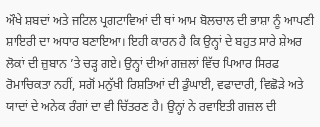ਔਖੇ ਸ਼ਬਦਾਂ ਅਤੇ ਜਟਿਲ ਪ੍ਰਗਟਾਵਿਆਂ ਦੀ ਥਾਂ ਆਮ ਬੋਲਚਾਲ ਦੀ ਭਾਸ਼ਾ ਨੂੰ ਆਪਣੀ ਸ਼ਾਇਰੀ ਦਾ ਅਧਾਰ ਬਣਾਇਆ। ਇਹੀ ਕਾਰਨ ਹੈ ਕਿ ਉਨ੍ਹਾਂ ਦੇ ਬਹੁਤ ਸਾਰੇ ਸ਼ੇਅਰ ਲੋਕਾਂ ਦੀ ਜ਼ੁਬਾਨ ’ਤੇ ਚੜ੍ਹ ਗਏ। ਉਨ੍ਹਾਂ ਦੀਆਂ ਗਜ਼ਲਾਂ ਵਿੱਚ ਪਿਆਰ ਸਿਰਫ ਰੋਮਾਚਿਕਤਾ ਨਹੀਂ, ਸਗੋਂ ਮਨੁੱਖੀ ਰਿਸ਼ਤਿਆਂ ਦੀ ਡੁੰਘਾਈ, ਵਫਾਦਾਰੀ, ਵਿਛੋੜੇ ਅਤੇ ਯਾਦਾਂ ਦੇ ਅਨੇਕ ਰੰਗਾਂ ਦਾ ਵੀ ਚਿੱਤਰਣ ਹੈ। ਉਨ੍ਹਾਂ ਨੇ ਰਵਾਇਤੀ ਗਜ਼ਲ ਦੀ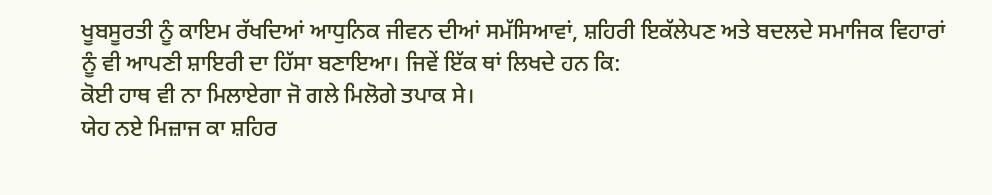ਖੂਬਸੂਰਤੀ ਨੂੰ ਕਾਇਮ ਰੱਖਦਿਆਂ ਆਧੁਨਿਕ ਜੀਵਨ ਦੀਆਂ ਸਮੱਸਿਆਵਾਂ, ਸ਼ਹਿਰੀ ਇਕੱਲੇਪਣ ਅਤੇ ਬਦਲਦੇ ਸਮਾਜਿਕ ਵਿਹਾਰਾਂ ਨੂੰ ਵੀ ਆਪਣੀ ਸ਼ਾਇਰੀ ਦਾ ਹਿੱਸਾ ਬਣਾਇਆ। ਜਿਵੇਂ ਇੱਕ ਥਾਂ ਲਿਖਦੇ ਹਨ ਕਿ:
ਕੋਈ ਹਾਥ ਵੀ ਨਾ ਮਿਲਾਏਗਾ ਜੋ ਗਲੇ ਮਿਲੋਗੇ ਤਪਾਕ ਸੇ।
ਯੇਹ ਨਏ ਮਿਜ਼ਾਜ ਕਾ ਸ਼ਹਿਰ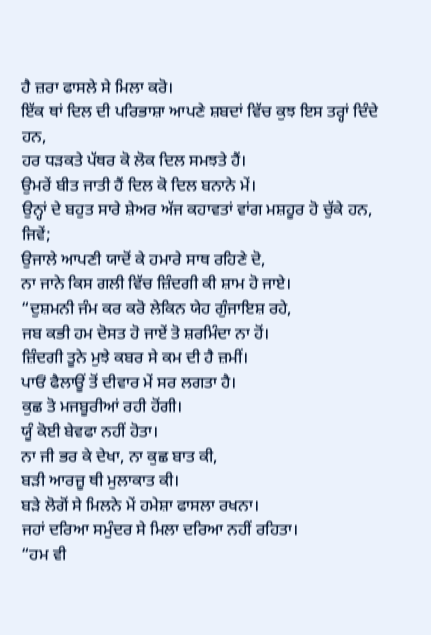ਹੈ ਜ਼ਰਾ ਫਾਸਲੇ ਸੇ ਮਿਲਾ ਕਰੋ।
ਇੱਕ ਥਾਂ ਦਿਲ ਦੀ ਪਰਿਭਾਸ਼ਾ ਆਪਣੇ ਸ਼ਬਦਾਂ ਵਿੱਚ ਕੁਝ ਇਸ ਤਰ੍ਹਾਂ ਦਿੰਦੇ ਹਨ,
ਹਰ ਧੜਕਤੇ ਪੱਥਰ ਕੋ ਲੋਕ ਦਿਲ ਸਮਝਤੇ ਹੈਂ।
ਉਮਰੇਂ ਬੀਤ ਜਾਤੀ ਹੈਂ ਦਿਲ ਕੋ ਦਿਲ ਬਨਾਨੇ ਮੇਂ।
ਉਨ੍ਹਾਂ ਦੇ ਬਹੁਤ ਸਾਰੇ ਸ਼ੇਅਰ ਅੱਜ ਕਹਾਵਤਾਂ ਵਾਂਗ ਮਸ਼ਹੂਰ ਹੋ ਚੁੱਕੇ ਹਨ, ਜਿਵੇਂ;
ਉਜਾਲੇ ਆਪਣੀ ਯਾਦੋਂ ਕੇ ਹਮਾਰੇ ਸਾਥ ਰਹਿਣੇ ਦੋ,
ਨਾ ਜਾਨੇ ਕਿਸ ਗਲੀ ਵਿੱਚ ਜ਼ਿੰਦਗੀ ਕੀ ਸ਼ਾਮ ਹੋ ਜਾਏ।
“ਦੁਸ਼ਮਨੀ ਜੰਮ ਕਰ ਕਰੋ ਲੇਕਿਨ ਯੇਹ ਗੁੰਜਾਇਸ਼ ਰਹੇ,
ਜਬ ਕਭੀ ਹਮ ਦੋਸਤ ਹੋ ਜਾਏਂ ਤੋ ਸ਼ਰਮਿੰਦਾ ਨਾ ਹੋਂ।
ਜ਼ਿੰਦਗੀ ਤੂਨੇ ਮੁਝੇ ਕਬਰ ਸੇ ਕਮ ਦੀ ਹੈ ਜ਼ਮੀਂ।
ਪਾਓਂ ਫੈਲਾਊਂ ਤੋਂ ਦੀਵਾਰ ਮੇਂ ਸਰ ਲਗਤਾ ਹੈ।
ਕੁਛ ਤੋ ਮਜਬੂਰੀਆਂ ਰਹੀ ਹੋਂਗੀ।
ਯੂੰ ਕੋਈ ਬੇਵਫਾ ਨਹੀਂ ਹੋਤਾ।
ਨਾ ਜੀ ਭਰ ਕੇ ਦੇਖਾ, ਨਾ ਕੁਛ ਬਾਤ ਕੀ,
ਬੜੀ ਆਰਜ਼ੂ ਥੀ ਮੁਲਾਕਾਤ ਕੀ।
ਬੜੇ ਲੋਗੋਂ ਸੇ ਮਿਲਨੇ ਮੇਂ ਹਮੇਸ਼ਾ ਫਾਸਲਾ ਰਖਨਾ।
ਜਹਾਂ ਦਰਿਆ ਸਮੁੰਦਰ ਸੇ ਮਿਲਾ ਦਰਿਆ ਨਹੀਂ ਰਹਿਤਾ।
“ਹਮ ਵੀ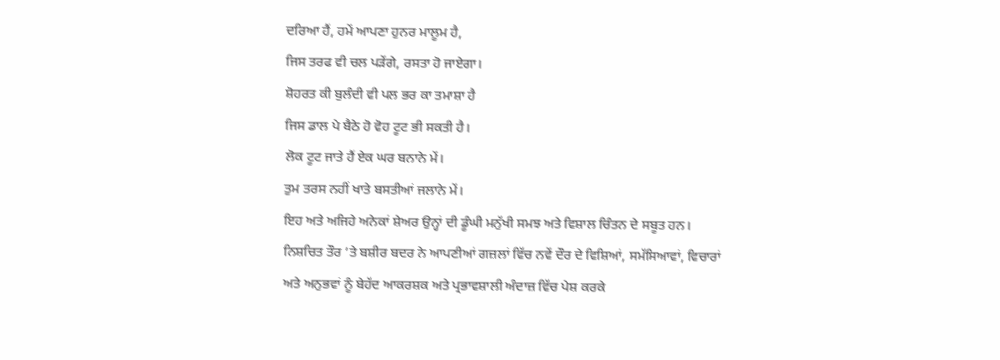ਦਰਿਆ ਹੈਂ, ਹਮੇਂ ਆਪਣਾ ਹੁਨਰ ਮਾਲੂਮ ਹੈ,
ਜਿਸ ਤਰਫ ਵੀ ਚਲ ਪੜੇਂਗੇ, ਰਸਤਾ ਹੋ ਜਾਏਗਾ।
ਸ਼ੋਹਰਤ ਕੀ ਬੁਲੰਦੀ ਵੀ ਪਲ ਭਰ ਕਾ ਤਮਾਸ਼ਾ ਹੈ
ਜਿਸ ਡਾਲ ਪੇ ਬੈਠੇ ਹੋ ਵੋਹ ਟੂਟ ਭੀ ਸਕਤੀ ਹੈ।
ਲੋਕ ਟੂਟ ਜਾਤੇ ਹੈਂ ਏਕ ਘਰ ਬਨਾਨੇ ਮੇਂ।
ਤੁਮ ਤਰਸ ਨਹੀਂ ਖਾਤੇ ਬਸਤੀਆਂ ਜਲਾਨੇ ਮੇਂ।
ਇਹ ਅਤੇ ਅਜਿਹੇ ਅਨੇਕਾਂ ਸ਼ੇਅਰ ਉਨ੍ਹਾਂ ਦੀ ਡੂੰਘੀ ਮਨੁੱਖੀ ਸਮਝ ਅਤੇ ਵਿਸ਼ਾਲ ਚਿੰਤਨ ਦੇ ਸਬੂਤ ਹਨ।
ਨਿਸ਼ਚਿਤ ਤੌਰ ’ਤੇ ਬਸ਼ੀਰ ਬਦਰ ਨੇ ਆਪਣੀਆਂ ਗਜ਼ਲਾਂ ਵਿੱਚ ਨਵੇਂ ਦੌਰ ਦੇ ਵਿਸ਼ਿਆਂ, ਸਮੱਸਿਆਵਾਂ, ਵਿਚਾਰਾਂ ਅਤੇ ਅਨੁਭਵਾਂ ਨੂੰ ਬੇਹੱਦ ਆਕਰਸ਼ਕ ਅਤੇ ਪ੍ਰਭਾਵਸ਼ਾਲੀ ਅੰਦਾਜ਼ ਵਿੱਚ ਪੇਸ਼ ਕਰਕੇ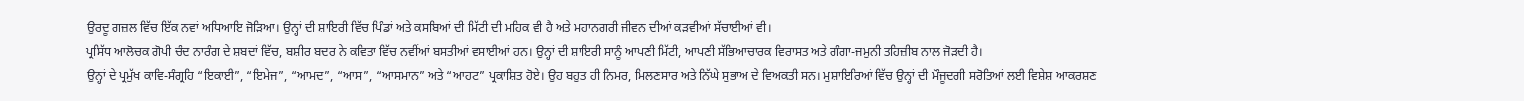ਉਰਦੂ ਗਜ਼ਲ ਵਿੱਚ ਇੱਕ ਨਵਾਂ ਅਧਿਆਇ ਜੋੜਿਆ। ਉਨ੍ਹਾਂ ਦੀ ਸ਼ਾਇਰੀ ਵਿੱਚ ਪਿੰਡਾਂ ਅਤੇ ਕਸਬਿਆਂ ਦੀ ਮਿੱਟੀ ਦੀ ਮਹਿਕ ਵੀ ਹੈ ਅਤੇ ਮਹਾਨਗਰੀ ਜੀਵਨ ਦੀਆਂ ਕੜਵੀਆਂ ਸੱਚਾਈਆਂ ਵੀ।
ਪ੍ਰਸਿੱਧ ਆਲੋਚਕ ਗੋਪੀ ਚੰਦ ਨਾਰੰਗ ਦੇ ਸ਼ਬਦਾਂ ਵਿੱਚ, ਬਸ਼ੀਰ ਬਦਰ ਨੇ ਕਵਿਤਾ ਵਿੱਚ ਨਵੀਂਆਂ ਬਸਤੀਆਂ ਵਸਾਈਆਂ ਹਨ। ਉਨ੍ਹਾਂ ਦੀ ਸ਼ਾਇਰੀ ਸਾਨੂੰ ਆਪਣੀ ਮਿੱਟੀ, ਆਪਣੀ ਸੱਭਿਆਚਾਰਕ ਵਿਰਾਸਤ ਅਤੇ ਗੰਗਾ-ਜਮੁਨੀ ਤਹਿਜ਼ੀਬ ਨਾਲ ਜੋੜਦੀ ਹੈ।
ਉਨ੍ਹਾਂ ਦੇ ਪ੍ਰਮੁੱਖ ਕਾਵਿ-ਸੰਗ੍ਰਹਿ “ਇਕਾਈ”, “ਇਮੇਜ”, “ਆਮਦ”, “ਆਸ”, “ਆਸਮਾਨ” ਅਤੇ “ਆਹਟ” ਪ੍ਰਕਾਸ਼ਿਤ ਹੋਏ। ਉਹ ਬਹੁਤ ਹੀ ਨਿਮਰ, ਮਿਲਣਸਾਰ ਅਤੇ ਨਿੱਘੇ ਸੁਭਾਅ ਦੇ ਵਿਅਕਤੀ ਸਨ। ਮੁਸ਼ਾਇਰਿਆਂ ਵਿੱਚ ਉਨ੍ਹਾਂ ਦੀ ਮੌਜੂਦਗੀ ਸਰੋਤਿਆਂ ਲਈ ਵਿਸ਼ੇਸ਼ ਆਕਰਸ਼ਣ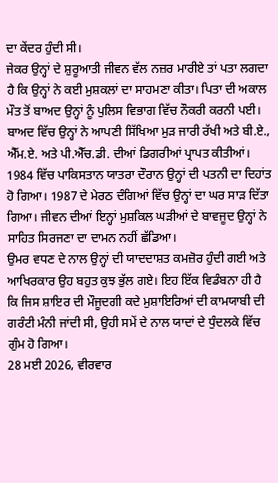ਦਾ ਕੇਂਦਰ ਹੁੰਦੀ ਸੀ।
ਜੇਕਰ ਉਨ੍ਹਾਂ ਦੇ ਸ਼ੁਰੂਆਤੀ ਜੀਵਨ ਵੱਲ ਨਜ਼ਰ ਮਾਰੀਏ ਤਾਂ ਪਤਾ ਲਗਦਾ ਹੈ ਕਿ ਉਨ੍ਹਾਂ ਨੇ ਕਈ ਮੁਸ਼ਕਲਾਂ ਦਾ ਸਾਹਮਣਾ ਕੀਤਾ। ਪਿਤਾ ਦੀ ਅਕਾਲ ਮੌਤ ਤੋਂ ਬਾਅਦ ਉਨ੍ਹਾਂ ਨੂੰ ਪੁਲਿਸ ਵਿਭਾਗ ਵਿੱਚ ਨੌਕਰੀ ਕਰਨੀ ਪਈ। ਬਾਅਦ ਵਿੱਚ ਉਨ੍ਹਾਂ ਨੇ ਆਪਣੀ ਸਿੱਖਿਆ ਮੁੜ ਜਾਰੀ ਰੱਖੀ ਅਤੇ ਬੀ.ਏ., ਐੱਮ.ਏ. ਅਤੇ ਪੀ.ਐੱਚ.ਡੀ. ਦੀਆਂ ਡਿਗਰੀਆਂ ਪ੍ਰਾਪਤ ਕੀਤੀਆਂ।
1984 ਵਿੱਚ ਪਾਕਿਸਤਾਨ ਯਾਤਰਾ ਦੌਰਾਨ ਉਨ੍ਹਾਂ ਦੀ ਪਤਨੀ ਦਾ ਦਿਹਾਂਤ ਹੋ ਗਿਆ। 1987 ਦੇ ਮੇਰਠ ਦੰਗਿਆਂ ਵਿੱਚ ਉਨ੍ਹਾਂ ਦਾ ਘਰ ਸਾੜ ਦਿੱਤਾ ਗਿਆ। ਜੀਵਨ ਦੀਆਂ ਇਨ੍ਹਾਂ ਮੁਸ਼ਕਿਲ ਘੜੀਆਂ ਦੇ ਬਾਵਜੂਦ ਉਨ੍ਹਾਂ ਨੇ ਸਾਹਿਤ ਸਿਰਜਣਾ ਦਾ ਦਾਮਨ ਨਹੀਂ ਛੱਡਿਆ।
ਉਮਰ ਵਧਣ ਦੇ ਨਾਲ ਉਨ੍ਹਾਂ ਦੀ ਯਾਦਦਾਸ਼ਤ ਕਮਜ਼ੋਰ ਹੁੰਦੀ ਗਈ ਅਤੇ ਆਖਿਰਕਾਰ ਉਹ ਬਹੁਤ ਕੁਝ ਭੁੱਲ ਗਏ। ਇਹ ਇੱਕ ਵਿਡੰਬਨਾ ਹੀ ਹੈ ਕਿ ਜਿਸ ਸ਼ਾਇਰ ਦੀ ਮੌਜੂਦਗੀ ਕਦੇ ਮੁਸ਼ਾਇਰਿਆਂ ਦੀ ਕਾਮਯਾਬੀ ਦੀ ਗਰੰਟੀ ਮੰਨੀ ਜਾਂਦੀ ਸੀ, ਉਹੀ ਸਮੇਂ ਦੇ ਨਾਲ ਯਾਦਾਂ ਦੇ ਧੁੰਦਲਕੇ ਵਿੱਚ ਗੁੰਮ ਹੋ ਗਿਆ।
28 ਮਈ 2026, ਵੀਰਵਾਰ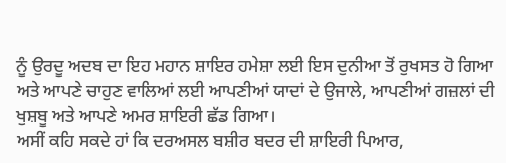ਨੂੰ ਉਰਦੂ ਅਦਬ ਦਾ ਇਹ ਮਹਾਨ ਸ਼ਾਇਰ ਹਮੇਸ਼ਾ ਲਈ ਇਸ ਦੁਨੀਆ ਤੋਂ ਰੁਖਸਤ ਹੋ ਗਿਆ ਅਤੇ ਆਪਣੇ ਚਾਹੁਣ ਵਾਲਿਆਂ ਲਈ ਆਪਣੀਆਂ ਯਾਦਾਂ ਦੇ ਉਜਾਲੇ, ਆਪਣੀਆਂ ਗਜ਼ਲਾਂ ਦੀ ਖੁਸ਼ਬੂ ਅਤੇ ਆਪਣੇ ਅਮਰ ਸ਼ਾਇਰੀ ਛੱਡ ਗਿਆ।
ਅਸੀਂ ਕਹਿ ਸਕਦੇ ਹਾਂ ਕਿ ਦਰਅਸਲ ਬਸ਼ੀਰ ਬਦਰ ਦੀ ਸ਼ਾਇਰੀ ਪਿਆਰ,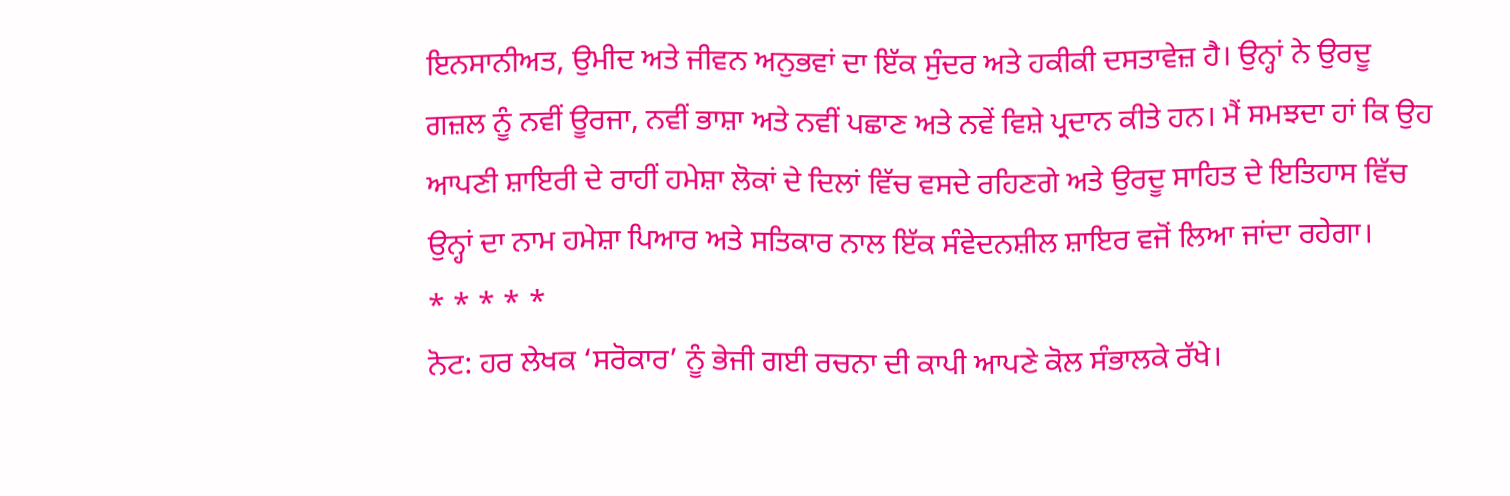ਇਨਸਾਨੀਅਤ, ਉਮੀਦ ਅਤੇ ਜੀਵਨ ਅਨੁਭਵਾਂ ਦਾ ਇੱਕ ਸੁੰਦਰ ਅਤੇ ਹਕੀਕੀ ਦਸਤਾਵੇਜ਼ ਹੈ। ਉਨ੍ਹਾਂ ਨੇ ਉਰਦੂ ਗਜ਼ਲ ਨੂੰ ਨਵੀਂ ਊਰਜਾ, ਨਵੀਂ ਭਾਸ਼ਾ ਅਤੇ ਨਵੀਂ ਪਛਾਣ ਅਤੇ ਨਵੇਂ ਵਿਸ਼ੇ ਪ੍ਰਦਾਨ ਕੀਤੇ ਹਨ। ਮੈਂ ਸਮਝਦਾ ਹਾਂ ਕਿ ਉਹ ਆਪਣੀ ਸ਼ਾਇਰੀ ਦੇ ਰਾਹੀਂ ਹਮੇਸ਼ਾ ਲੋਕਾਂ ਦੇ ਦਿਲਾਂ ਵਿੱਚ ਵਸਦੇ ਰਹਿਣਗੇ ਅਤੇ ਉਰਦੂ ਸਾਹਿਤ ਦੇ ਇਤਿਹਾਸ ਵਿੱਚ ਉਨ੍ਹਾਂ ਦਾ ਨਾਮ ਹਮੇਸ਼ਾ ਪਿਆਰ ਅਤੇ ਸਤਿਕਾਰ ਨਾਲ ਇੱਕ ਸੰਵੇਦਨਸ਼ੀਲ ਸ਼ਾਇਰ ਵਜੋਂ ਲਿਆ ਜਾਂਦਾ ਰਹੇਗਾ।
* * * * *
ਨੋਟ: ਹਰ ਲੇਖਕ ‘ਸਰੋਕਾਰ’ ਨੂੰ ਭੇਜੀ ਗਈ ਰਚਨਾ ਦੀ ਕਾਪੀ ਆਪਣੇ ਕੋਲ ਸੰਭਾਲਕੇ ਰੱਖੇ।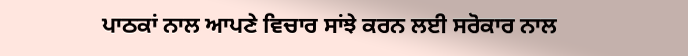ਪਾਠਕਾਂ ਨਾਲ ਆਪਣੇ ਵਿਚਾਰ ਸਾਂਝੇ ਕਰਨ ਲਈ ਸਰੋਕਾਰ ਨਾਲ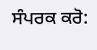ਸੰਪਰਕ ਕਰੋ: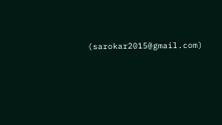(sarokar2015@gmail.com)